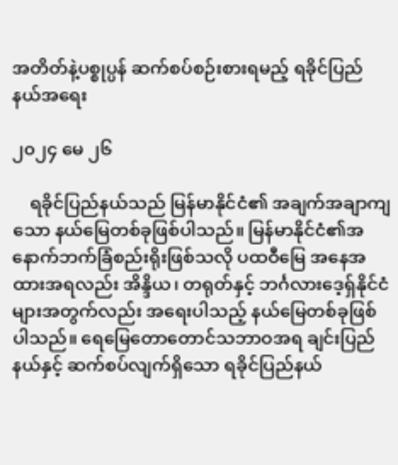အတိတ်နဲ့ပစ္စုပ္ပန် ဆက်စပ်စဉ်းစားရမည့် ရခိုင်ပြည်နယ်အရေး

၂၀၂၄ မေ ၂၆

    ရခိုင်ပြည်နယ်သည် မြန်မာနိုင်ငံ၏ အချက်အချာကျသော နယ်မြေတစ်ခုဖြစ်ပါသည်။ မြန်မာနိုင်ငံ၏အနောက်ဘက်ခြံစည်းရိုးဖြစ်သလို ပထဝီမြေ အနေအထားအရလည်း အိန္ဒိယ၊ တရုတ်နှင့် ဘင်္ဂလားဒေ့ရှ်နိုင်ငံ များအတွက်လည်း အရေးပါသည့် နယ်မြေတစ်ခုဖြစ်ပါသည်။ ရေမြေတောတောင်သဘာဝအရ ချင်းပြည်နယ်နှင့် ဆက်စပ်လျက်ရှိသော ရခိုင်ပြည်နယ်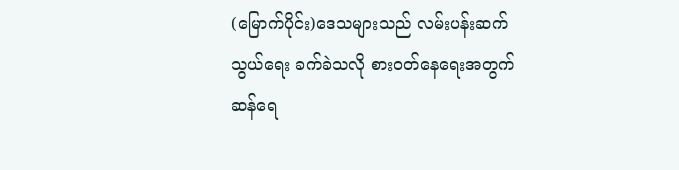(မြောက်ပိုင်း)ဒေသများသည် လမ်းပန်းဆက်သွယ်ရေး ခက်ခဲသလို စားဝတ်နေရေးအတွက် ဆန်ရေ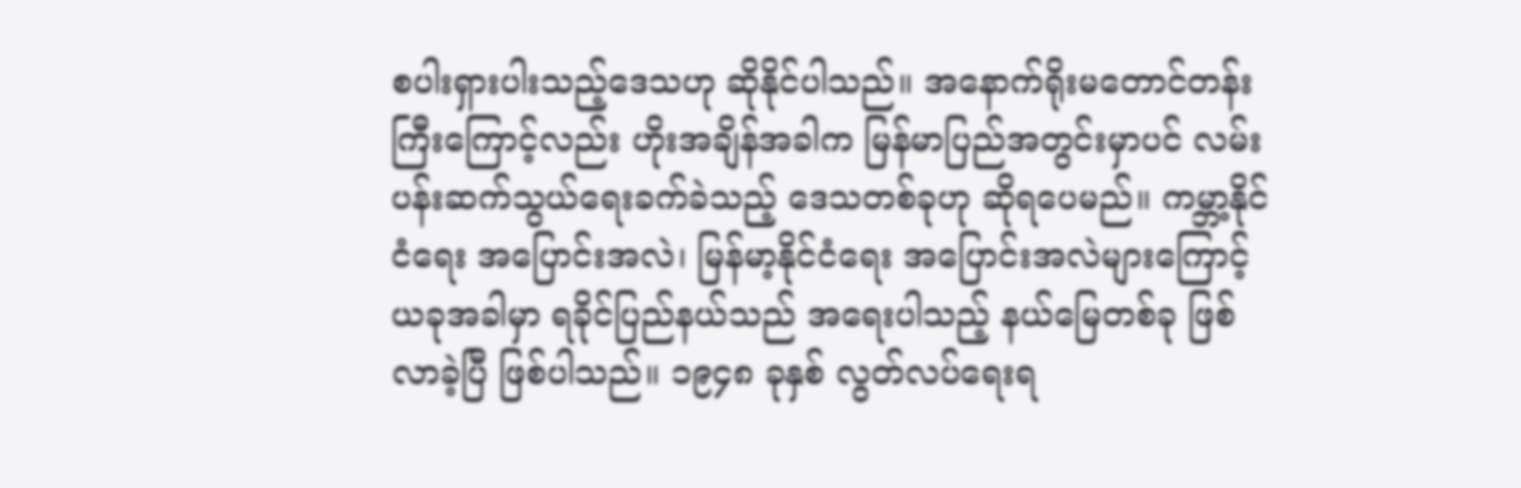စပါးရှားပါးသည့်ဒေသဟု ဆိုနိုင်ပါသည်။ အနောက်ရိုးမတောင်တန်းကြီးကြောင့်လည်း ဟိုးအချိန်အခါက မြန်မာပြည်အတွင်းမှာပင် လမ်းပန်းဆက်သွယ်ရေးခက်ခဲသည့် ဒေသတစ်ခုဟု ဆိုရပေမည်။ ကမ္ဘာ့နိုင်ငံရေး အပြောင်းအလဲ၊ မြန်မာ့နိုင်ငံရေး အပြောင်းအလဲများကြောင့် ယခုအခါမှာ ရခိုင်ပြည်နယ်သည် အရေးပါသည့် နယ်မြေတစ်ခု ဖြစ်လာခဲ့ပြီ ဖြစ်ပါသည်။ ၁၉၄၈ ခုနှစ် လွတ်လပ်ရေးရ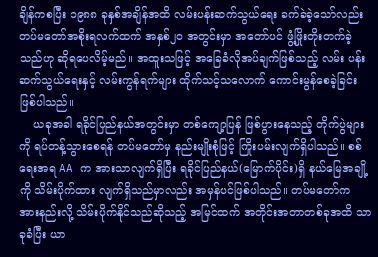ချိန်ကစပြီး ၁၉၈၈ ခုနှစ်အချိန်အထိ လမ်းပန်းဆက်သွယ်ရေး ခက်ခဲခဲ့သော်လည်း တပ်မတော်အစိုးရလက်ထက် အနှစ်၂၀ အတွင်းမှာ အတော်ပင် ဖွံ့ဖြိုးတိုးတက်ခဲ့သည်ဟု ဆိုရပေလိမ့်မည်။ အထူးသဖြင့် အခြေခံလိုအပ်ချက်ဖြစ်သည့် လမ်း ပန်းဆက်သွယ်ရေးနှင့် လမ်းကွန်ရက်များ ထိုက်သင့်သလောက် ကောင်းမွန်စေခဲ့ခြင်း ဖြစ်ပါသည်။
    ယခုအခါ ရခိုင်ပြည်နယ်အတွင်းမှာ တစ်ကျော့ပြန် ဖြစ်ပွားနေသည့် တိုက်ပွဲများကို ရပ်တန့်သွားစေရန် တပ်မတော်မှ နည်းမျိုးစုံဖြင့် ကြိုးပမ်းလျက်ရှိပါသည်။ စစ်ရေးအရ AA က အားသာလျက်ရှိပြီး ရခိုင်ပြည်နယ်(မြောက်ပိုင်း)ရှိ နယ်မြေအချို့ကို သိမ်းပိုက်ထား လျက်ရှိသည်မှာလည်း အမှန်ပင်ဖြစ်ပါသည်။ တပ်မတော်က အားနည်းလို့ သိမ်းပိုက်နိုင်သည်ဆိုသည့် အမြင်ထက် အတိုင်းအတာတစ်ခုအထိ သာခုခံပြီး ယာ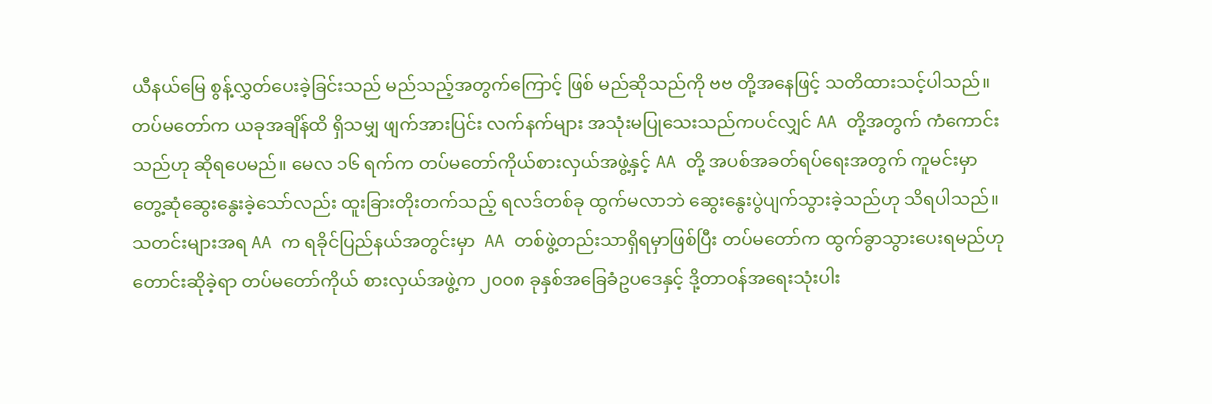ယီနယ်မြေ စွန့်လွှတ်ပေးခဲ့ခြင်းသည် မည်သည့်အတွက်ကြောင့် ဖြစ် မည်ဆိုသည်ကို ဗဗ တို့အနေဖြင့် သတိထားသင့်ပါသည်။ တပ်မတော်က ယခုအချိန်ထိ ရှိသမျှ ဖျက်အားပြင်း လက်နက်များ အသုံးမပြုသေးသည်ကပင်လျှင် AA တို့အတွက် ကံကောင်းသည်ဟု ဆိုရပေမည်။ မေလ ၁၆ ရက်က တပ်မတော်ကိုယ်စားလှယ်အဖွဲ့နှင့် AA တို့ အပစ်အခတ်ရပ်ရေးအတွက် ကူမင်းမှာ တွေ့ဆုံဆွေးနွေးခဲ့သော်လည်း ထူးခြားတိုးတက်သည့် ရလဒ်တစ်ခု ထွက်မလာဘဲ ဆွေးနွေးပွဲပျက်သွားခဲ့သည်ဟု သိရပါသည်။ သတင်းများအရ AA က ရခိုင်ပြည်နယ်အတွင်းမှာ  AA တစ်ဖွဲ့တည်းသာရှိရမှာဖြစ်ပြီး တပ်မတော်က ထွက်ခွာသွားပေးရမည်ဟု တောင်းဆိုခဲ့ရာ တပ်မတော်ကိုယ် စားလှယ်အဖွဲ့က ၂၀၀၈ ခုနှစ်အခြေခံဥပဒေနှင့် ဒို့တာဝန်အရေးသုံးပါး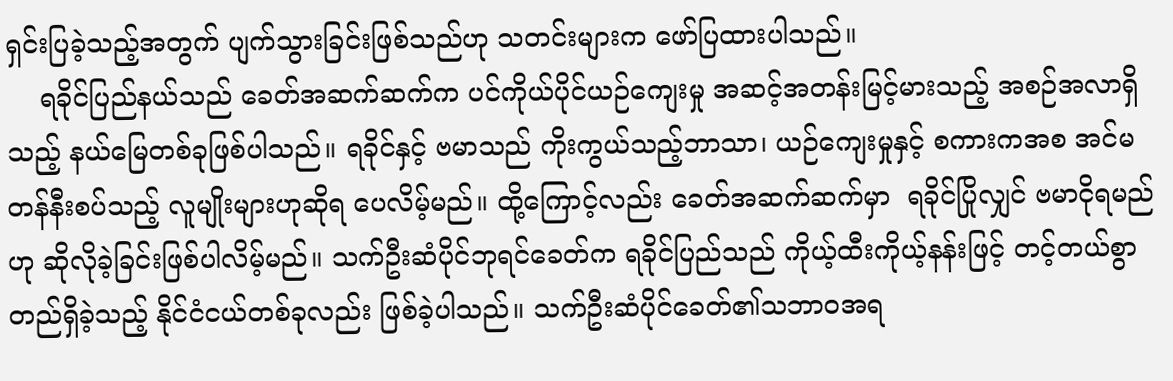ရှင်းပြခဲ့သည့်အတွက် ပျက်သွားခြင်းဖြစ်သည်ဟု သတင်းများက ဖော်ပြထားပါသည်။
    ရခိုင်ပြည်နယ်သည် ခေတ်အဆက်ဆက်က ပင်ကိုယ်ပိုင်ယဉ်ကျေးမှု အဆင့်အတန်းမြင့်မားသည့် အစဉ်အလာရှိသည့် နယ်မြေတစ်ခုဖြစ်ပါသည်။ ရခိုင်နှင့် ဗမာသည် ကိုးကွယ်သည့်ဘာသာ၊ ယဉ်ကျေးမှုနှင့် စကားကအစ အင်မတန်နီးစပ်သည့် လူမျိုးများဟုဆိုရ ပေလိမ့်မည်။ ထို့ကြောင့်လည်း ခေတ်အဆက်ဆက်မှာ  ရခိုင်ပြိုလျှင် ဗမာငိုရမည်ဟု ဆိုလိုခဲ့ခြင်းဖြစ်ပါလိမ့်မည်။ သက်ဦးဆံပိုင်ဘုရင်ခေတ်က ရခိုင်ပြည်သည် ကိုယ့်ထီးကိုယ့်နန်းဖြင့် တင့်တယ်စွာ တည်ရှိခဲ့သည့် နိုင်ငံငယ်တစ်ခုလည်း ဖြစ်ခဲ့ပါသည်။ သက်ဦးဆံပိုင်ခေတ်၏သဘာဝအရ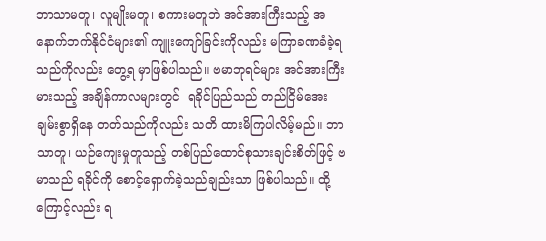ဘာသာမတူ၊ လူမျိုးမတူ၊ စကားမတူဘဲ အင်အားကြီးသည့် အနောက်ဘက်နိုင်ငံများ၏ ကျူးကျော်ခြင်းကိုလည်း မကြာခဏခံခဲ့ရသည်ကိုလည်း တွေ့ရ မှာဖြစ်ပါသည်။ ဗမာဘုရင်များ အင်အားကြီးမားသည့် အချိန်ကာလများတွင်  ရခိုင်ပြည်သည် တည်ငြိမ်အေးချမ်းစွာရှိနေ တတ်သည်ကိုလည်း သတိ ထားမိကြပါလိမ့်မည်။ ဘာသာတူ၊ ယဉ်ကျေးမှုတူသည့် တစ်ပြည်ထောင်စုသားချင်းစိတ်ဖြင့် ဗမာသည် ရခိုင်ကို စောင့်ရှောက်ခဲ့သည်ချည်းသာ ဖြစ်ပါသည်။ ထို့ကြောင့်လည်း ရ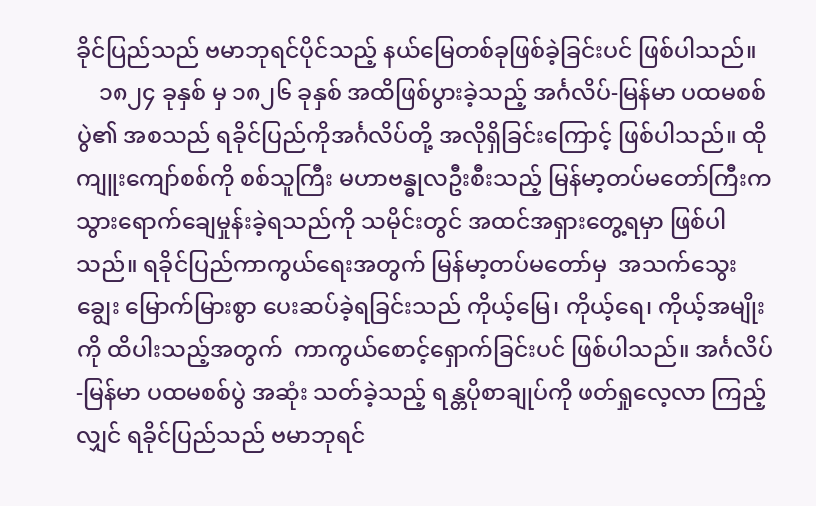ခိုင်ပြည်သည် ဗမာဘုရင်ပိုင်သည့် နယ်မြေတစ်ခုဖြစ်ခဲ့ခြင်းပင် ဖြစ်ပါသည်။
    ၁၈၂၄ ခုနှစ် မှ ၁၈၂၆ ခုနှစ် အထိဖြစ်ပွားခဲ့သည့် အင်္ဂလိပ်-မြန်မာ ပထမစစ်ပွဲ၏ အစသည် ရခိုင်ပြည်ကိုအင်္ဂလိပ်တို့ အလိုရှိခြင်းကြောင့် ဖြစ်ပါသည်။ ထိုကျူးကျော်စစ်ကို စစ်သူကြီး မဟာဗန္ဓုလဦးစီးသည့် မြန်မာ့တပ်မတော်ကြီးက သွားရောက်ချေမှုန်းခဲ့ရသည်ကို သမိုင်းတွင် အထင်အရှားတွေ့ရမှာ ဖြစ်ပါသည်။ ရခိုင်ပြည်ကာကွယ်ရေးအတွက် မြန်မာ့တပ်မတော်မှ  အသက်သွေးချွေး မြောက်မြားစွာ ပေးဆပ်ခဲ့ရခြင်းသည် ကိုယ့်မြေ၊ ကိုယ့်ရေ၊ ကိုယ့်အမျိုးကို ထိပါးသည့်အတွက်  ကာကွယ်စောင့်ရှောက်ခြင်းပင် ဖြစ်ပါသည်။ အင်္ဂလိပ်-မြန်မာ ပထမစစ်ပွဲ အဆုံး သတ်ခဲ့သည့် ရန္တပိုစာချုပ်ကို ဖတ်ရှုလေ့လာ ကြည့်လျှင် ရခိုင်ပြည်သည် ဗမာဘုရင်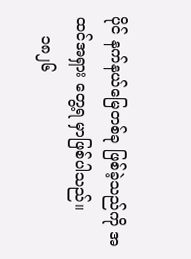ပိုင် နက်နယ်မြေတစ်ခု ဖြစ်ခဲ့သည်ကို အထင်အရှား တွေ့ရ မှာဖြစ်ပါသည်။
    ၁၈၂၆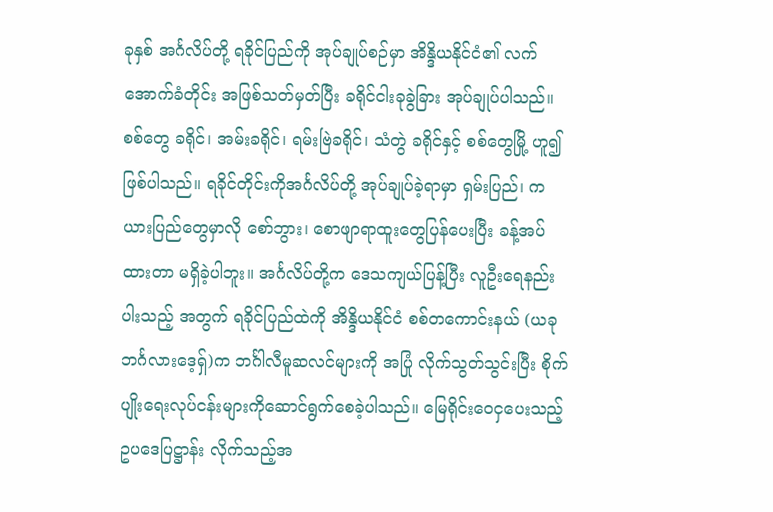ခုနှစ် အင်္ဂလိပ်တို့ ရခိုင်ပြည်ကို အုပ်ချုပ်စဉ်မှာ အိန္ဒိယနိုင်ငံ၏ လက်အောက်ခံတိုင်း အဖြစ်သတ်မှတ်ပြီး ခရိုင်ငါးခုခွဲခြား အုပ်ချုပ်ပါသည်။ စစ်တွေ ခရိုင်၊ အမ်းခရိုင်၊ ရမ်းဗြဲခရိုင်၊ သံတွဲ ခရိုင်နှင့် စစ်တွေမြို့ ဟူ၍ ဖြစ်ပါသည်။ ရခိုင်တိုင်းကိုအင်္ဂလိပ်တို့ အုပ်ချုပ်ခဲ့ရာမှာ ရှမ်းပြည်၊ ကယားပြည်တွေမှာလို စော်ဘွား၊ စောဖျာရာထူးတွေပြန်ပေးပြီး ခန့်အပ်ထားတာ မရှိခဲ့ပါဘူး။ အင်္ဂလိပ်တို့က ဒေသကျယ်ပြန့်ပြီး လူဦးရေနည်းပါးသည့် အတွက် ရခိုင်ပြည်ထဲကို အိန္ဒိယနိုင်ငံ စစ်တကောင်းနယ် (ယခုဘင်္ဂလားဒေ့ရှ်)က ဘင်္ဂါလီမူဆလင်များကို အပြုံ လိုက်သွတ်သွင်းပြီး စိုက်ပျိုးရေးလုပ်ငန်းများကိုဆောင်ရွက်စေခဲ့ပါသည်။ မြေရိုင်းဝေငှပေးသည့် ဥပဒေပြဋ္ဌာန်း လိုက်သည့်အ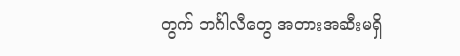တွက် ဘင်္ဂါလီတွေ အတားအဆီးမရှိ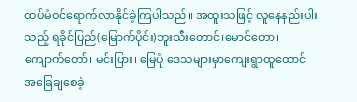ထပ်မံဝင်ရောက်လာနိုင်ခဲ့ကြပါသည်။ အထူးသဖြင့် လူနေနည်းပါးသည့် ရခိုင်ပြည်(မြောက်ပိုင်း)ဘူးသီးတောင်၊မောင်တော၊ ကျောက်တော်၊ မင်းပြား၊ မြေပုံ ဒေသများမှာကျေးရွာထူထောင် အခြေချစေခဲ့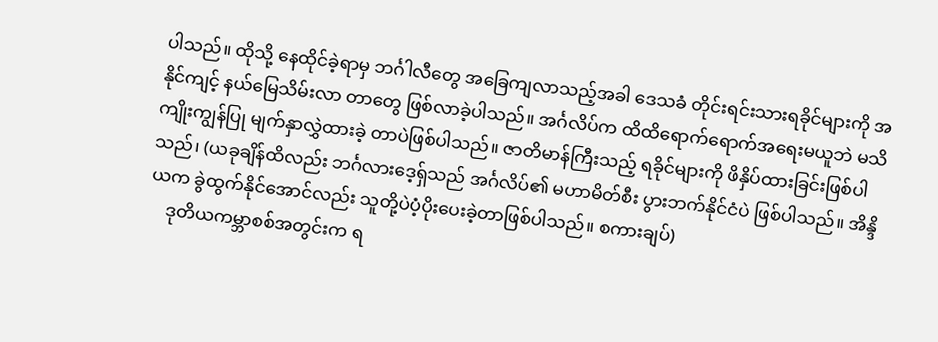ပါသည်။ ထိုသို့ နေထိုင်ခဲ့ရာမှ ဘင်္ဂါလီတွေ အခြေကျလာသည့်အခါ ဒေသခံ တိုင်းရင်းသားရခိုင်များကို အနိုင်ကျင့် နယ်မြေသိမ်းလာ တာတွေ ဖြစ်လာခဲ့ပါသည်။ အင်္ဂလိပ်က ထိထိရောက်ရောက်အရေးမယူဘဲ မသိကျိုးကျွန်ပြု မျက်နှာလွှဲထားခဲ့ တာပဲဖြစ်ပါသည်။ ဇာတိမာန်ကြီးသည့် ရခိုင်များကို ဖိနှိပ်ထားခြင်းဖြစ်ပါသည်၊ (ယခုချိန်ထိလည်း ဘင်္ဂလားဒေ့ရှ်သည် အင်္ဂလိပ်၏ မဟာမိတ်စီး ပွားဘက်နိုင်ငံပဲ ဖြစ်ပါသည်။ အိန္ဒိယက ခွဲထွက်နိုင်အောင်လည်း သူတို့ပဲပံ့ပိုးပေးခဲ့တာဖြစ်ပါသည်။ စကားချပ်)
    ဒုတိယကမ္ဘာစစ်အတွင်းက ရ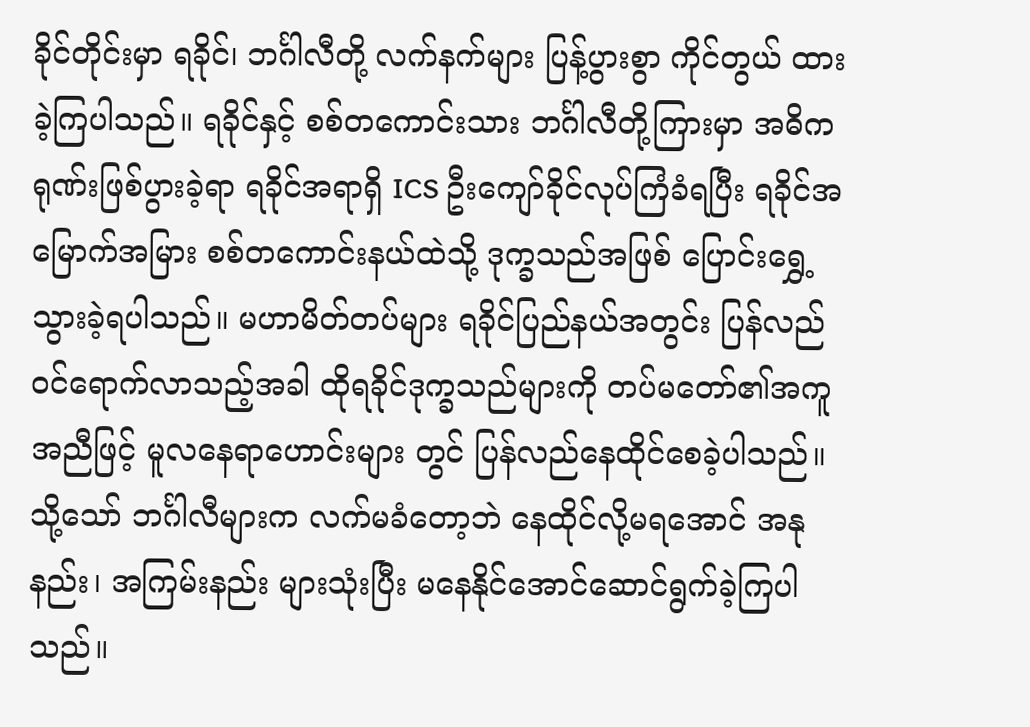ခိုင်တိုင်းမှာ ရခိုင်၊ ဘင်္ဂါလီတို့ လက်နက်များ ပြန့်ပွားစွာ ကိုင်တွယ် ထားခဲ့ကြပါသည်။ ရခိုင်နှင့် စစ်တကောင်းသား ဘင်္ဂါလီတို့ကြားမှာ အဓိကရုဏ်းဖြစ်ပွားခဲ့ရာ ရခိုင်အရာရှိ ICS ဦးကျော်ခိုင်လုပ်ကြံခံရပြီး ရခိုင်အမြောက်အမြား စစ်တကောင်းနယ်ထဲသို့ ဒုက္ခသည်အဖြစ် ပြောင်းရွှေ့သွားခဲ့ရပါသည်။ မဟာမိတ်တပ်များ ရခိုင်ပြည်နယ်အတွင်း ပြန်လည်ဝင်ရောက်လာသည့်အခါ ထိုရခိုင်ဒုက္ခသည်များကို တပ်မတော်၏အကူအညီဖြင့် မူလနေရာဟောင်းများ တွင် ပြန်လည်နေထိုင်စေခဲ့ပါသည်။ သို့သော် ဘင်္ဂါလီများက လက်မခံတော့ဘဲ နေထိုင်လို့မရအောင် အနုနည်း၊ အကြမ်းနည်း များသုံးပြီး မနေနိုင်အောင်ဆောင်ရွက်ခဲ့ကြပါသည်။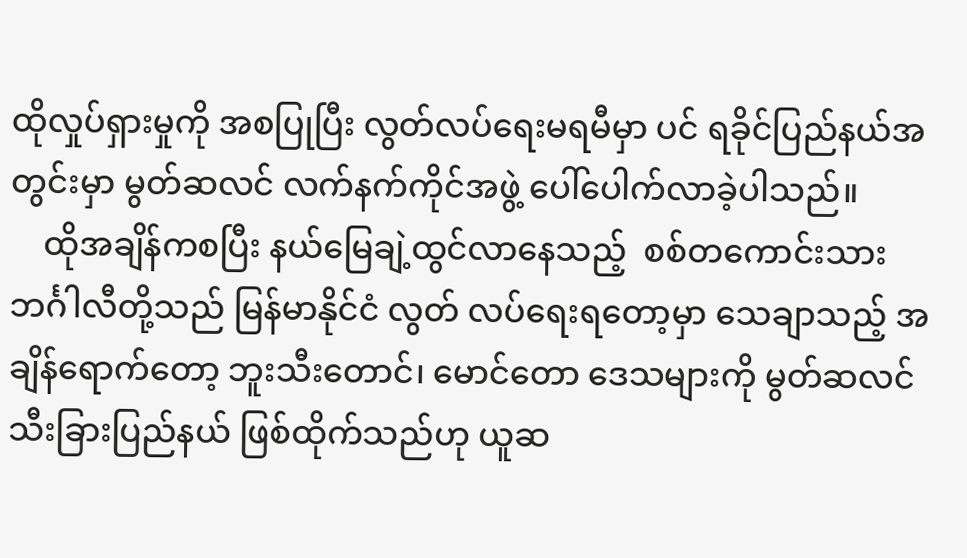ထိုလှုပ်ရှားမှုကို အစပြုပြီး လွတ်လပ်ရေးမရမီမှာ ပင် ရခိုင်ပြည်နယ်အတွင်းမှာ မွတ်ဆလင် လက်နက်ကိုင်အဖွဲ့ ပေါ်ပေါက်လာခဲ့ပါသည်။
    ထိုအချိန်ကစပြီး နယ်မြေချဲ့ထွင်လာနေသည့်  စစ်တကောင်းသား ဘင်္ဂါလီတို့သည် မြန်မာနိုင်ငံ လွတ် လပ်ရေးရတော့မှာ သေချာသည့် အချိန်ရောက်တော့ ဘူးသီးတောင်၊ မောင်တော ဒေသများကို မွတ်ဆလင် သီးခြားပြည်နယ် ဖြစ်ထိုက်သည်ဟု ယူဆ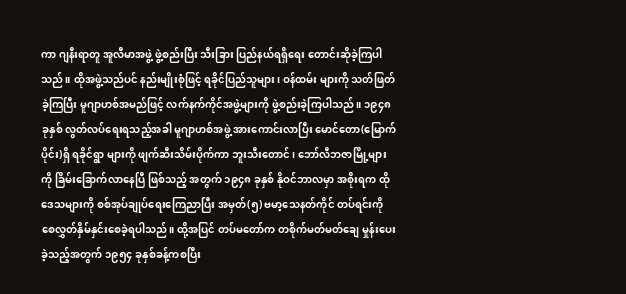ကာ ဂျနီးရာတူ အူလီမာအဖွဲ့ ဖွဲ့စည်းပြီး သီးခြား ပြည်နယ်ရရှိရေး တောင်းဆိုခဲ့ကြပါသည်။ ထိုအဖွဲ့သည်ပင် နည်းမျိုးစုံဖြင့် ရခိုင်ပြည်သူများ၊ ဝန်ထမ်း များကို သတ်ဖြတ်ခဲ့ကြပြီး မူဂျာဟစ်အမည်ဖြင့် လက်နက်ကိုင်အဖွဲ့များကို ဖွဲ့စည်းခဲ့ကြပါသည်။ ၁၉၄၈ ခုနှစ် လွတ်လပ်ရေးရသည့်အခါ မူဂျာဟစ်အဖွဲ့ အားကောင်းလာပြီး မောင်တော(မြောက်ပိုင်း)ရှိ ရခိုင်ရွာ များကို ဖျက်ဆီးသိမ်းပိုက်ကာ ဘူးသီးတောင်၊ ဘော်လီဘဇာမြို့များကို ခြိမ်းခြောက်လာနေပြီ ဖြစ်သည့် အတွက် ၁၉၄၈ ခုနှစ် နိုဝင်ဘာလမှာ အစိုးရက ထိုဒေသများကို စစ်အုပ်ချုပ်ရေးကြေညာပြီး အမှတ်(၅) ဗမာ့သေနတ်ကိုင် တပ်ရင်းကို စေလွှတ်နှိမ်နှင်းစေခဲ့ရပါသည်။ ထို့အပြင် တပ်မတော်က တစိုက်မတ်မတ်ချေ မှုန်းပေးခဲ့သည့်အတွက် ၁၉၅၄ ခုနှစ်ခန့်ကစပြီး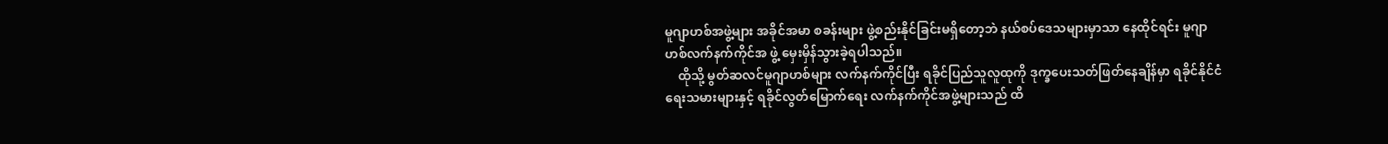မူဂျာဟစ်အဖွဲ့များ အခိုင်အမာ စခန်းများ ဖွဲ့စည်းနိုင်ခြင်းမရှိတော့ဘဲ နယ်စပ်ဒေသများမှာသာ နေထိုင်ရင်း မူဂျာဟစ်လက်နက်ကိုင်အ ဖွဲ့ မှေးမှိန်သွားခဲ့ရပါသည်။
    ထိုသို့ မွတ်ဆလင်မူဂျာဟစ်များ လက်နက်ကိုင်ပြီး ရခိုင်ပြည်သူလူထုကို ဒုက္ခပေးသတ်ဖြတ်နေချိန်မှာ ရခိုင်နိုင်ငံရေးသမားများနှင့် ရခိုင်လွတ်မြောက်ရေး လက်နက်ကိုင်အဖွဲ့များသည် ထိ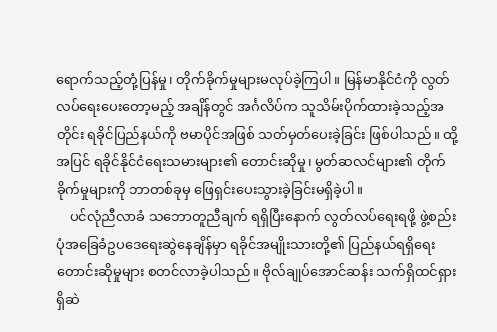ရောက်သည့်တုံ့ပြန်မှု၊ တိုက်ခိုက်မှုများမလုပ်ခဲ့ကြပါ။ မြန်မာနိုင်ငံကို လွတ်လပ်ရေးပေးတော့မည့် အချိန်တွင် အင်္ဂလိပ်က သူသိမ်းပိုက်ထားခဲ့သည့်အတိုင်း ရခိုင်ပြည်နယ်ကို ဗမာပိုင်အဖြစ် သတ်မှတ်ပေးခဲ့ခြင်း ဖြစ်ပါသည်။ ထို့အပြင် ရခိုင်နိုင်ငံရေးသမားများ၏ တောင်းဆိုမှု၊ မွတ်ဆလင်များ၏ တိုက် ခိုက်မှုများကို ဘာတစ်ခုမှ ဖြေရှင်းပေးသွားခဲ့ခြင်းမရှိခဲ့ပါ။
    ပင်လုံညီလာခံ သဘောတူညီချက် ရရှိပြီးနောက် လွတ်လပ်ရေးရဖို့ ဖွဲ့စည်းပုံအခြေခံဥပဒေရေးဆွဲနေချိန်မှာ ရခိုင်အမျိုးသားတို့၏ ပြည်နယ်ရရှိရေးတောင်းဆိုမှုများ စတင်လာခဲ့ပါသည်။ ဗိုလ်ချုပ်အောင်ဆန်း သက်ရှိထင်ရှားရှိဆဲ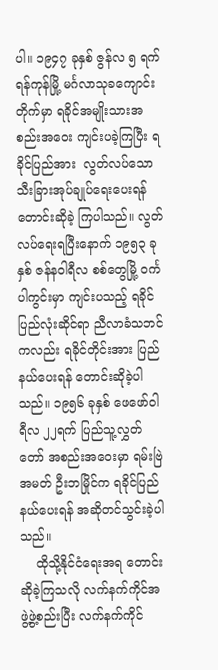ပါ။ ၁၉၄၇ ခုနှစ် ဇွန်လ ၅ ရက် ရန်ကုန်မြို့ မင်္ဂလာသုခကျောင်း တိုက်မှာ ရခိုင်အမျိုးသားအစည်းအဝေး ကျင်းပခဲ့ကြပြီး ရခိုင်ပြည်အား  လွတ်လပ်သော သီးခြားအုပ်ချုပ်ရေးပေးရန် တောင်းဆိုခဲ့ ကြပါသည်။ လွတ်လပ်ရေးရပြီးနောက် ၁၉၅၃ ခုနှစ် ဇန်နဝါရီလ စစ်တွေမြို့ ဝင်္ကပါကွင်းမှာ ကျင်းပသည့် ရခိုင်ပြည်လုံးဆိုင်ရာ ညီလာခံသဘင်ကလည်း ရခိုင်တိုင်းအား ပြည်နယ်ပေးရန် တောင်းဆိုခဲ့ပါသည်။ ၁၉၅၆ ခုနှစ် ဖေဖော်ဝါရီလ ၂၂ရက် ပြည်သူ့လွှတ်တော် အစည်းအဝေးမှာ ရမ်းဗြဲအမတ် ဦးဘမြိုင်က ရခိုင်ပြည် နယ်ပေးရန် အဆိုတင်သွင်းခဲ့ပါသည်။
    ထိုသို့နိုင်ငံရေးအရ တောင်းဆိုခဲ့ကြသလို လက်နက်ကိုင်အဖွဲ့ဖွဲ့စည်းပြီး လက်နက်ကိုင်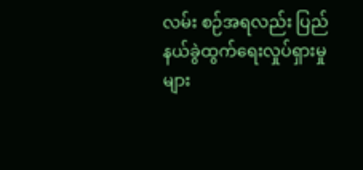လမ်း စဉ်အရလည်း ပြည်နယ်ခွဲထွက်ရေးလှုပ်ရှားမှုများ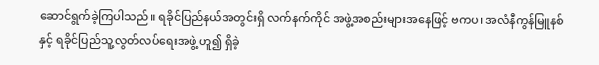ဆောင်ရွက်ခဲ့ကြပါသည်။ ရခိုင်ပြည်နယ်အတွင်းရှိ လက်နက်ကိုင် အဖွဲ့အစည်းများအနေဖြင့် ဗကပ၊ အလံနီကွန်မြူနစ်နှင့် ရခိုင်ပြည်သူ့လွတ်လပ်ရေးအဖွဲ့ ဟူ၍ ရှိခဲ့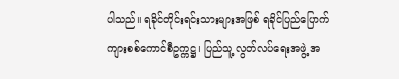ပါသည်။ ရခိုင်တိုင်းရင်းသားများအဖြစ် ရခိုင်ပြည်ပြောက်ကျားစစ်ကောင်စီဥက္ကဋ္ဌ၊ ပြည်သူ့ လွတ်လပ်ရေးအဖွဲ့ အ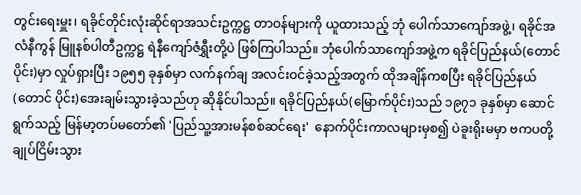တွင်းရေးမှူး၊ ရခိုင်တိုင်းလုံးဆိုင်ရာအသင်းဥက္ကဋ္ဌ တာဝန်များကို ယူထားသည့် ဘုံ ပေါက်သာကျော်အဖွဲ့၊ ရခိုင်အလံနီကွန် မြူနစ်ပါတီဥက္ကဋ္ဌ ရဲနီကျော်ဇံရွှီးတို့ပဲ ဖြစ်ကြပါသည်။ ဘုံပေါက်သာကျော်အဖွဲ့က ရခိုင်ပြည်နယ်(တောင်ပိုင်း)မှာ လှုပ်ရှားပြီး ၁၉၅၅ ခုနှစ်မှာ လက်နက်ချ အလင်းဝင်ခဲ့သည့်အတွက် ထိုအချိန်ကစပြီး ရခိုင်ပြည်နယ်(တောင် ပိုင်း)အေးချမ်းသွားခဲ့သည်ဟု ဆိုနိုင်ပါသည်။ ရခိုင်ပြည်နယ်(မြောက်ပိုင်း)သည် ၁၉၇၁ ခုနှစ်မှာ ဆောင်ရွက်သည့် မြန်မာ့တပ်မတော်၏ 'ပြည်သူ့အားမန်စစ်ဆင်ရေး'  နောက်ပိုင်းကာလများမှစ၍ ပဲခူးရိုးမမှာ ဗကပတို့ ချုပ်ငြိမ်းသွား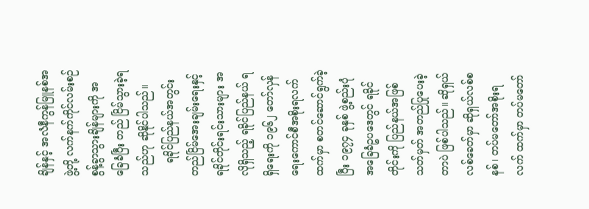ချိန်နှင့် အလံနီကွန်မြူနစ်အဖွဲ့တို့ လက်နက်ကိုင်လမ်းစဉ် စွန့်ခွာသွားချိန်များကို အခြေခံပြီး တည် ငြိမ်သွားခဲ့ရသည်ဟု ဆိုနိုင်ပါသည်။
    ရခိုင်ပြည်နယ်အတွင်း တည်ငြိမ်အေးချမ်းရေးနှင့် ရခိုင်တိုင်းရင်းသားများ အလိုရှိသည့် ရခိုင်ပြည်နယ် ရရှိရေးကို ၁၉၆၂ တော်လှန်ရေးကောင်စီအစိုးရလက်ထက်မှာ စတင်ဆောင်ရွက်ခဲ့ပြီး ၁၉၇၄ ခုနှစ် ဖွဲ့စည်းပုံအခြေခံဥပဒေတွင် ရခိုင်တိုင်းကို ပြည်နယ်အဖြစ် သတ်မှတ် အတည်ပြုပေးခဲ့တာပဲ ဖြစ်ပါသည်။ ဆိုရှယ်လစ်ခေတ်မှာ ဆိုရှယ်လစ်စနစ်၊ တပ်မတော်အစိုးရလက် ထက်မှာ တပ်မတော်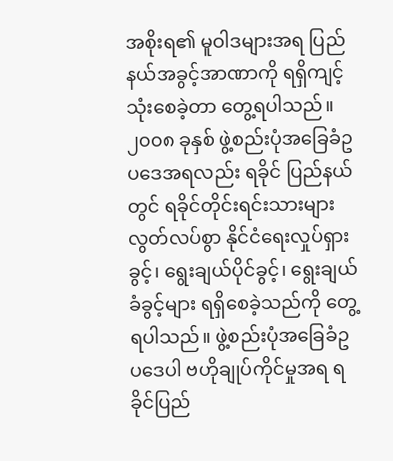အစိုးရ၏ မူဝါဒများအရ ပြည်နယ်အခွင့်အာဏာကို ရရှိကျင့်သုံးစေခဲ့တာ တွေ့ရပါသည်။ ၂၀၀၈ ခုနှစ် ဖွဲ့စည်းပုံအခြေခံဥပဒေအရလည်း ရခိုင် ပြည်နယ်တွင် ရခိုင်တိုင်းရင်းသားများ လွတ်လပ်စွာ နိုင်ငံရေးလှုပ်ရှားခွင့်၊ ရွေးချယ်ပိုင်ခွင့်၊ ရွေးချယ်ခံခွင့်များ ရရှိစေခဲ့သည်ကို တွေ့ရပါသည်။ ဖွဲ့စည်းပုံအခြေခံဥပဒေပါ ဗဟိုချုပ်ကိုင်မှုအရ ရခိုင်ပြည်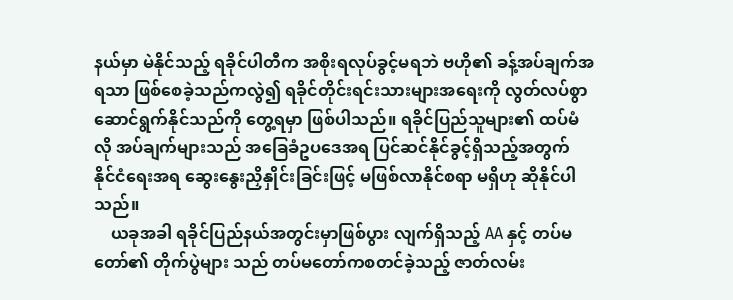နယ်မှာ မဲနိုင်သည့် ရခိုင်ပါတီက အစိုးရလုပ်ခွင့်မရဘဲ ဗဟို၏ ခန့်အပ်ချက်အရသာ ဖြစ်စေခဲ့သည်ကလွဲ၍ ရခိုင်တိုင်းရင်းသားများအရေးကို လွတ်လပ်စွာ ဆောင်ရွက်နိုင်သည်ကို တွေ့ရမှာ ဖြစ်ပါသည်။ ရခိုင်ပြည်သူများ၏ ထပ်မံလို အပ်ချက်များသည် အခြေခံဥပဒေအရ ပြင်ဆင်နိုင်ခွင့်ရှိသည့်အတွက် နိုင်ငံရေးအရ ဆွေးနွေးညှိနှိုင်းခြင်းဖြင့် မဖြစ်လာနိုင်စရာ မရှိဟု ဆိုနိုင်ပါသည်။
    ယခုအခါ ရခိုင်ပြည်နယ်အတွင်းမှာဖြစ်ပွား လျက်ရှိသည့် AA နှင့် တပ်မတော်၏ တိုက်ပွဲများ သည် တပ်မတော်ကစတင်ခဲ့သည့် ဇာတ်လမ်း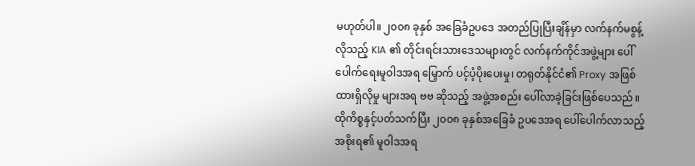မဟုတ်ပါ။ ၂၀၀၈ ခုနှစ် အခြေခံဥပဒေ အတည်ပြုပြီးချိန်မှာ လက်နက်မစွန့်လိုသည့် KIA ၏ တိုင်းရင်းသားဒေသများတွင် လက်နက်ကိုင်အဖွဲ့များ ပေါ်ပေါက်ရေးမူဝါဒအရ မြှောက် ပင့်ပံ့ပိုးပေးမှု၊ တရုတ်နိုင်ငံ၏ Proxy အဖြစ်ထားရှိလိုမှု များအရ ဗဗ ဆိုသည့် အဖွဲ့အစည်း ပေါ်လာခဲ့ခြင်းဖြစ်ပေသည်။ ထိုကိစ္စနှင့်ပတ်သက်ပြီး ၂၀၀၈ ခုနှစ်အခြေခံ ဥပဒေအရ ပေါ်ပေါက်လာသည့်အစိုးရ၏ မူဝါဒအရ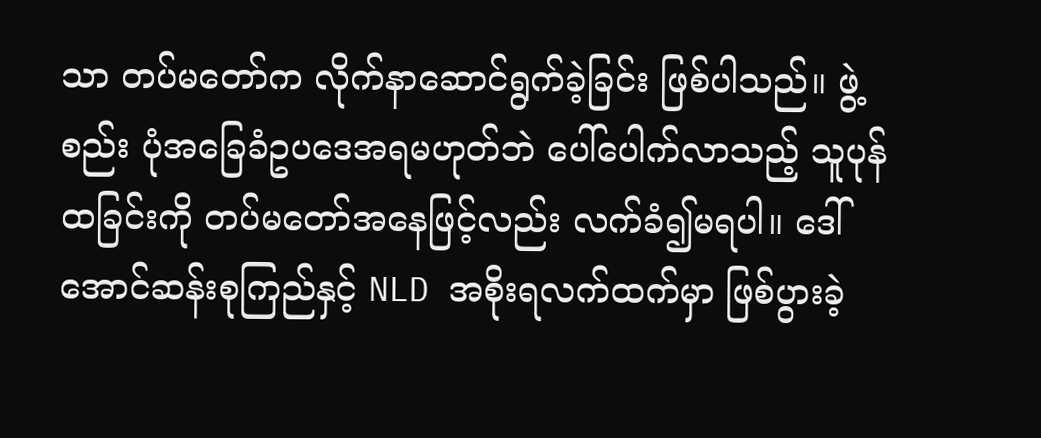သာ တပ်မတော်က လိုက်နာဆောင်ရွက်ခဲ့ခြင်း ဖြစ်ပါသည်။ ဖွဲ့စည်း ပုံအခြေခံဥပဒေအရမဟုတ်ဘဲ ပေါ်ပေါက်လာသည့် သူပုန်ထခြင်းကို တပ်မတော်အနေဖြင့်လည်း လက်ခံ၍မရပါ။ ဒေါ်အောင်ဆန်းစုကြည်နှင့် NLD အစိုးရလက်ထက်မှာ ဖြစ်ပွားခဲ့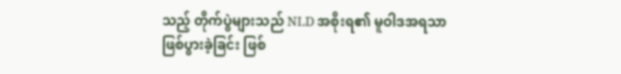သည့် တိုက်ပွဲများသည် NLD အစိုးရ၏ မူဝါဒအရသာ ဖြစ်ပွားခဲ့ခြင်း ဖြစ်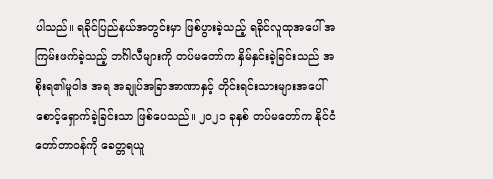ပါသည်။ ရခိုင်ပြည်နယ်အတွင်းမှာ ဖြစ်ပွားခဲ့သည့် ရခိုင်လူထုအပေါ် အကြမ်းဖက်ခဲ့သည့် ဘင်္ဂါလီများကို တပ်မတော်က နှိမ်နှင်းခဲ့ခြင်းသည် အစိုးရ၏မူဝါဒ အရ အချုပ်အခြာအာဏာနှင့် တိုင်းရင်းသားများအပေါ် စောင့်ရှောက်ခဲ့ခြင်းသာ ဖြစ်ပေသည်။ ၂၀၂၁ ခုနှစ် တပ်မတော်က နိုင်ငံတော်တာဝန်ကို ခေတ္တရယူ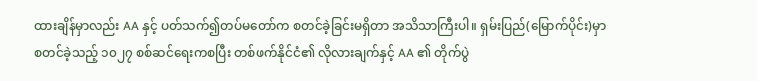ထားချိန်မှာလည်း AA နှင့် ပတ်သက်၍တပ်မတော်က စတင်ခဲ့ခြင်းမရှိတာ အသိသာကြီးပါ။ ရှမ်းပြည်(မြောက်ပိုင်း)မှာ စတင်ခဲ့သည့် ၁၀၂၇ စစ်ဆင်ရေးကစပြီး တစ်ဖက်နိုင်ငံ၏ လိုလားချက်နှင့် AA ၏ တိုက်ပွဲ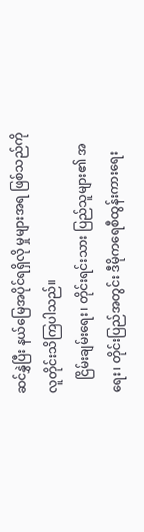ဆင်နွှဲပြီး နယ်မြေအပိုင်ရရှိလို မှုများအရ ဖြစ်သည်ကို လူတိုင်းသိကြပါသည်။
    ငြိမ်းချမ်းရေး၊ တိုင်းရင်းသား ပြည်သူများ၏ အရေး၊ တိုင်းပြည်အတွင်း ဒီမိုကရေစီထွန်းကားရေး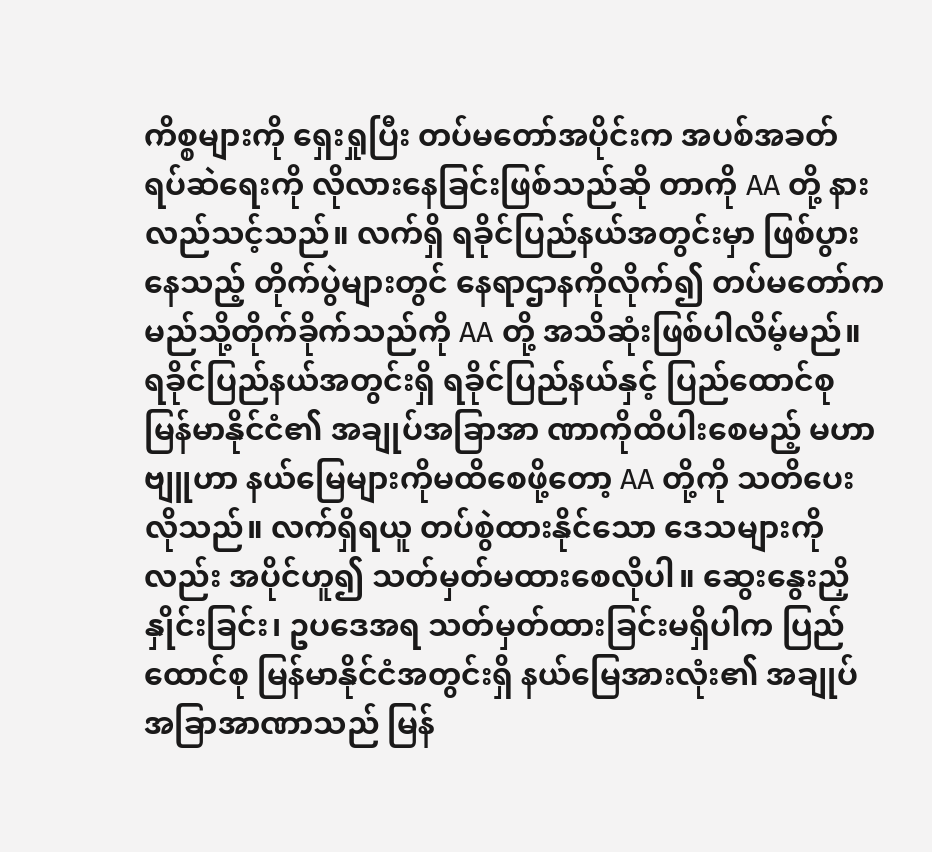ကိစ္စများကို ရှေးရှုပြီး တပ်မတော်အပိုင်းက အပစ်အခတ် ရပ်ဆဲရေးကို လိုလားနေခြင်းဖြစ်သည်ဆို တာကို AA တို့ နားလည်သင့်သည်။ လက်ရှိ ရခိုင်ပြည်နယ်အတွင်းမှာ ဖြစ်ပွားနေသည့် တိုက်ပွဲများတွင် နေရာဌာနကိုလိုက်၍ တပ်မတော်က မည်သို့တိုက်ခိုက်သည်ကို AA တို့ အသိဆုံးဖြစ်ပါလိမ့်မည်။ ရခိုင်ပြည်နယ်အတွင်းရှိ ရခိုင်ပြည်နယ်နှင့် ပြည်ထောင်စု မြန်မာနိုင်ငံ၏ အချုပ်အခြာအာ ဏာကိုထိပါးစေမည့် မဟာဗျူဟာ နယ်မြေများကိုမထိစေဖို့တော့ AA တို့ကို သတိပေးလိုသည်။ လက်ရှိရယူ တပ်စွဲထားနိုင်သော ဒေသများကိုလည်း အပိုင်ဟူ၍ သတ်မှတ်မထားစေလိုပါ။ ဆွေးနွေးညှိနှိုင်းခြင်း၊ ဥပဒေအရ သတ်မှတ်ထားခြင်းမရှိပါက ပြည်ထောင်စု မြန်မာနိုင်ငံအတွင်းရှိ နယ်မြေအားလုံး၏ အချုပ်အခြာအာဏာသည် မြန်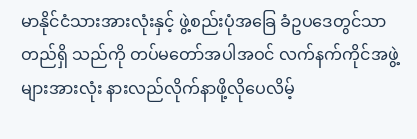မာနိုင်ငံသားအားလုံးနှင့် ဖွဲ့စည်းပုံအခြေ ခံဥပဒေတွင်သာ တည်ရှိ သည်ကို တပ်မတော်အပါအဝင် လက်နက်ကိုင်အဖွဲ့များအားလုံး နားလည်လိုက်နာဖို့လိုပေလိမ့်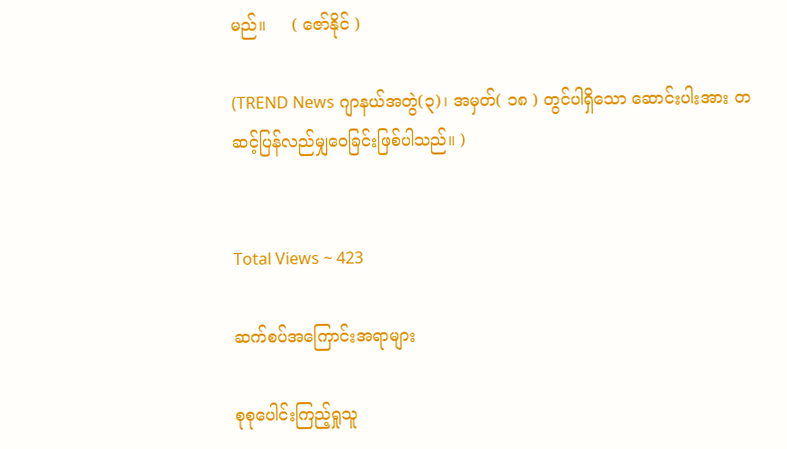မည်။     ( ဇော်နိုင် )

(TREND News ဂျာနယ်အတွဲ(၃)၊ အမှတ်( ၁၈ ) တွင်ပါရှိသော ဆောင်းပါးအား တဆင့်ပြန်လည်မျှဝေခြင်းဖြစ်ပါသည်။ )


Total Views ~ 423

ဆက်စပ်အကြောင်းအရာများ

စုစုပေါင်းကြည့်ရှုသူ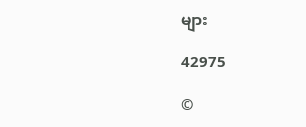များ

42975

©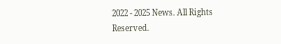2022 - 2025 News. All Rights Reserved.